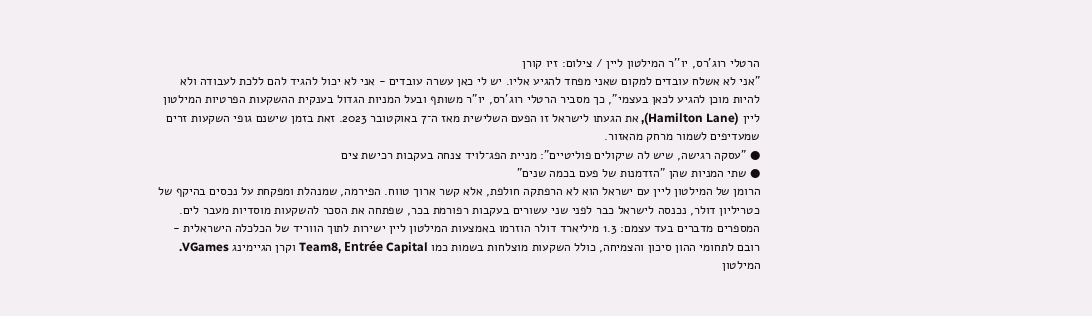הרטלי רוג'רס, יו''ר המילטון ליין / צילום: זיו קורן
"אני לא אשלח עובדים למקום שאני מפחד להגיע אליו. יש לי כאן עשרה עובדים - אני לא יכול להגיד להם ללכת לעבודה ולא להיות מוכן להגיע לכאן בעצמי", כך מסביר הרטלי רוג'רס, יו"ר משותף ובעל המניות הגדול בענקית ההשקעות הפרטיות המילטון ליין (Hamilton Lane), את הגעתו לישראל זו הפעם השלישית מאז ה־7 באוקטובר 2023. זאת בזמן שישנם גופי השקעות זרים שמעדיפים לשמור מרחק מהאזור.
● "עסקה רגישה, שיש לה שיקולים פוליטיים": מניית הפג־לויד צנחה בעקבות רכישת צים
● שתי המניות שהן "הזדמנות של פעם בכמה שנים"
הרומן של המילטון ליין עם ישראל הוא לא הרפתקה חולפת, אלא קשר ארוך טווח. הפירמה, שמנהלת ומפקחת על נכסים בהיקף של כטריליון דולר, נכנסה לישראל כבר לפני שני עשורים בעקבות רפורמת בכר, שפתחה את הסכר להשקעות מוסדיות מעבר לים.
המספרים מדברים בעד עצמם: 1.3 מיליארד דולר הוזרמו באמצעות המילטון ליין ישירות לתוך הווריד של הכלכלה הישראלית - רובם לתחומי ההון סיכון והצמיחה, כולל השקעות מוצלחות בשמות כמו Team8, Entrée Capital וקרן הגיימינג VGames.
המילטון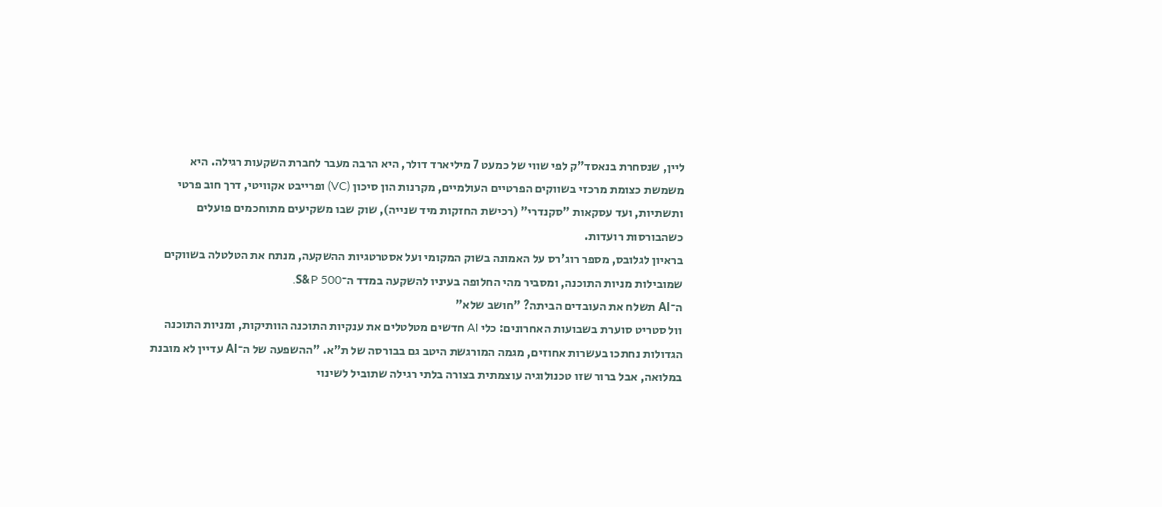ליין, שנסחרת בנאסד"ק לפי שווי של כמעט 7 מיליארד דולר, היא הרבה מעבר לחברת השקעות רגילה. היא משמשת כצומת מרכזי בשווקים הפרטיים העולמיים, מקרנות הון סיכון (VC) ופרייבט אקוויטי, דרך חוב פרטי ותשתיות, ועד עסקאות "סקנדרי" (רכישת החזקות מיד שנייה), שוק שבו משקיעים מתוחכמים פועלים כשהבורסות רועדות.
בראיון לגלובס, מספר רוג'רס על האמונה בשוק המקומי ועל אסטרטגיות ההשקעה, מנתח את הטלטלה בשווקים שמובילות מניות התוכנה, ומסביר מהי החלופה בעיניו להשקעה במדד ה־S&P 500.
ה־AI תשלח את העובדים הביתה? "חושב שלא"
וול סטריט סוערת בשבועות האחרונים: כלי AI חדשים מטלטלים את ענקיות התוכנה הוותיקות, ומניות התוכנה הגדולות נחתכו בעשרות אחוזים, מגמה המורגשת היטב גם בבורסה של ת"א. "ההשפעה של ה־AI עדיין לא מובנת במלואה, אבל ברור שזו טכנולוגיה עוצמתית בצורה בלתי רגילה שתוביל לשינוי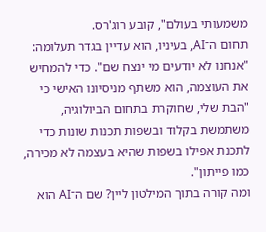משמעותי בעולם", קובע רוג'רס.
תחום ה־AI, בעיניו, הוא עדיין בגדר תעלומה: "אנחנו לא יודעים מי ינצח שם". כדי להמחיש את העוצמה, הוא משתף מניסיונו האישי כי "הבת שלי, שחוקרת בתחום הביולוגיה, משתמשת בקלוד ובשפות תכנות שונות כדי לתכנת אפילו בשפות שהיא בעצמה לא מכירה, כמו פייתון".
ומה קורה בתוך המילטון ליין? שם ה־AI הוא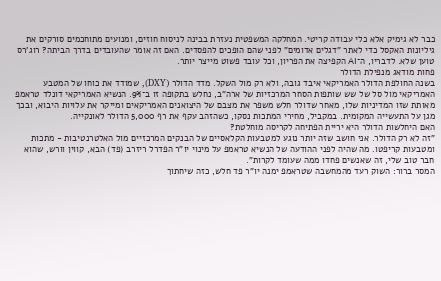כבר לא גימיק אלא כלי עבודה קריטי. המחלקה המשפטית נעזרת בבינה לניסוח חוזים, ומנועים מתוחכמים סורקים את גיליונות האקסל כדי לאתר "דגלים אדומים" לפני שהם הופכים להפסדים. האם זה אומר שהעובדים בדרך הביתה? רוג'רס טוען שלא. לדבריו, ה־AI הקפיצה את הפריון, וכל עובד פשוט מייצר יותר.
פחות מודאג מנפילת הדולר
בשנה החולפת הדולר האמריקאי איבד גובה, ולא רק מול השקל. מדד הדולר (DXY), שמודד את כוחו של המטבע האמריקאי מול סל של שש שותפות הסחר המרכזיות של ארה"ב, נחלש בתקופה זו ב־9%. הנשיא האמריקאי דונלד טראמפ מאותת שזו המדיניות שלו, מאחר שדולר חלש משפר את מצבם של היצואנים האמריקאים ומייקר את עלויות היבוא, ובכך מגן על התעשייה המקומית. במקביל, מחירי המתכות נסקו, כשהזהב עקף את רף 5,000 הדולר לאונקייה.
האם היחלשות הדולר היא יריית הפתיחה לקריסה מוחלטת?
"זה לא רק הדולר. אני חושב שזה יותר נוגע למטבעות הקלאסיים של הבנקים המרכזיים מול האלטרנטיבות - מתכות ומטבעות קריפטו. מה שהיה לפני ההודעה של הנשיא טראמפ על מינוי יו"ר הפדרל ריזרב (פד) הבא, קווין וורש, שהוא חבר טוב שלי, זה שאנשים פחדו ממה שעומד לקרות".
המסר ברור: השוק רעד מהמחשבה שטראמפ ימנה יו"ר פד חלש, כזה שיחתוך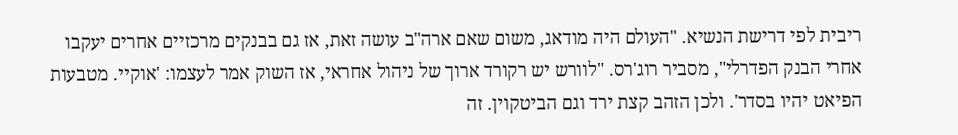ריבית לפי דרישת הנשיא. "העולם היה מודאג, משום שאם ארה"ב עושה זאת, אז גם בבנקים מרכזיים אחרים יעקבו אחרי הבנק הפדרלי", מסביר רוג'רס. "לוורש יש רקורד ארוך של ניהול אחראי, אז השוק אמר לעצמו: 'אוקיי. מטבעות הפיאט יהיו בסדר'. ולכן הזהב קצת ירד וגם הביטקוין. זה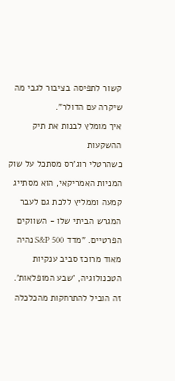קשור לתפיסה בציבור לגבי מה שיקרה עם הדולר".
איך מומלץ לבנות את תיק ההשקעות
כשהרטלי רוג'רס מסתכל על שוק המניות האמריקאי, הוא מסתייג קמעה וממליץ ללכת גם לעבר המגרש הביתי שלו - השווקים הפרטיים. "מדד S&P 500 נהיה מאוד מרוכז סביב ענקיות הטכנולוגיה, 'שבע המופלאות'. זה הוביל להתרחקות מהכלכלה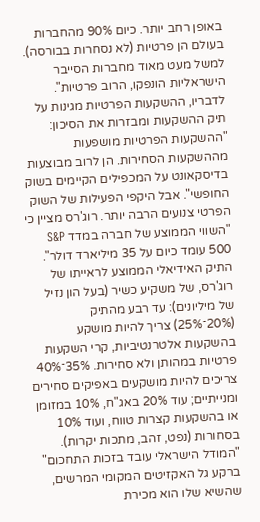באופן רחב יותר. כיום 90% מהחברות בעולם הן פרטיות (לא נסחרות בבורסה). למשל מעט מאוד מחברות הסייבר הישראליות הונפקו, הרוב פרטיות".
לדבריו, ההשקעות הפרטיות מגינות על תיק ההשקעות ומבזרות את הסיכון: "ההשקעות הפרטיות מושפעות מההשקעות הסחירות. הן לרוב מבוצעות בדיסקאונט על המכפילים הקיימים בשוק החופשי". אבל היקפי הפעילות של השוק הפרטי צנועים הרבה יותר. רוג'רס מציין כי "השווי הממוצע של חברה במדד S&P 500 עומד כיום על 35 מיליארד דולר".
התיק האידיאלי הממוצע לראייתו של רוג'רס, של משקיע כשיר (בעל הון נזיל של מיליונים): עד רבע מהתיק (20%־25%) צריך להיות מושקע בהשקעות אלטרנטיביות, קרי השקעות פרטיות במהותן ולא סחירות. 35%־40% צריכים להיות מושקעים באפיקים סחירים ומנייתיים; עוד 20% באג"ח, 10% במזומן או בהשקעות קצרות טווח, ועוד 10% בסחורות (נפט, זהב, מתכות יקרות).
"המודל הישראלי עובד בזכות התחכום"
ברקע גל האקזיטים המקומי המרשים, שהשיא שלו הוא מכירת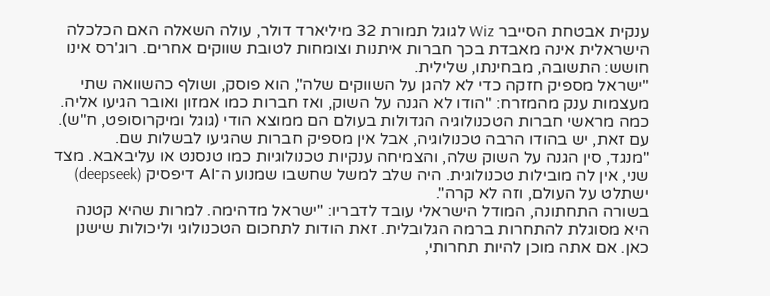ענקית אבטחת הסייבר Wiz לגוגל תמורת 32 מיליארד דולר, עולה השאלה האם הכלכלה הישראלית אינה מאבדת בכך חברות איתנות וצומחות לטובת שווקים אחרים. רוג'רס אינו חושש: התשובה, מבחינתו, שלילית.
"ישראל מספיק חזקה כדי לא להגן על השווקים שלה", הוא פוסק, ושולף כהשוואה שתי מעצמות ענק מהמזרח: "הודו לא הגנה על השוק, ואז חברות כמו אמזון ואובר הגיעו אליה. כמה מראשי חברות הטכנולוגיה הגדולות בעולם הם ממוצא הודי (גוגל ומיקרוסופט, ח"ש). עם זאת, יש בהודו הרבה טכנולוגיה, אבל אין מספיק חברות שהגיעו לבשלות שם.
"מנגד, סין הגנה על השוק שלה, והצמיחה ענקיות טכנולוגיות כמו טנסנט או עליבאבא. מצד שני, אין לה מובילות טכנולוגית. היה שלב למשל שחשבו שמנוע ה־AI דיפסיק (deepseek) ישתלט על העולם, וזה לא קרה".
בשורה התחתונה, המודל הישראלי עובד לדבריו: "ישראל מדהימה. למרות שהיא קטנה היא מסוגלת להתחרות ברמה הגלובלית. זאת הודות לתחכום הטכנולוגי וליכולות שישנן כאן. אם אתה מוכן להיות תחרותי,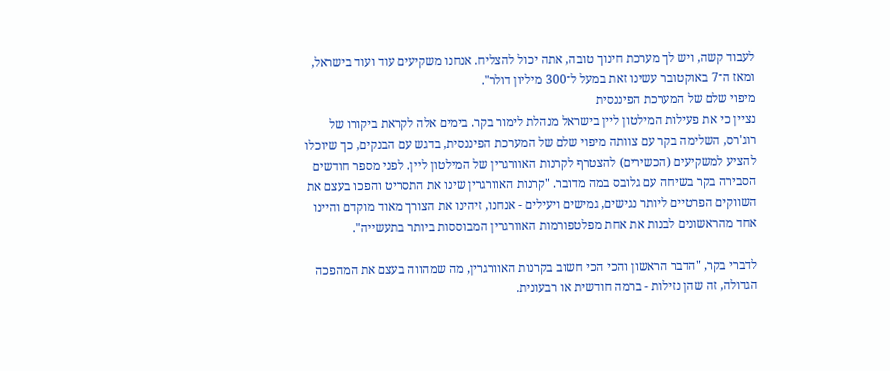לעבוד קשה, ויש לך מערכת חינוך טובה, אתה יכול להצליח. אנחנו משקיעים עוד ועוד בישראל, ומאז ה־7 באוקטובר עשינו זאת במעל ל־300 מיליון דולר".
מיפוי שלם של המערכת הפיננסית
נציין כי את פעילות המילטון ליין בישראל מנהלת לימור בקר. בימים אלה לקראת ביקורו של רוג'רס, השלימה בקר עם צוותה מיפוי שלם של המערכת הפיננסית, בדגש עם הבנקים, כך שיוכלו להציע למשקיעים (הכשירים) להצטרף לקרנות האוורגרין של המילטון ליין. לפני מספר חודשים הסבירה בקר בשיחה עם גלובס במה מדובר. "קרנות האוורגרין שינו את התסריט והפכו בעצם את השווקים הפרטיים ליותר נגישים, גמישים ויעילים - אנחנו, זיהינו את הצורך מאוד מוקדם והיינו אחד מהראשונים לבנות את אחת מפלטפורמות האוורגרין המבוססות ביותר בתעשייה".

לדברי בקר, "הדבר הראשון והכי הכי חשוב בקרנות האוורגרין, מה שמהווה בעצם את המהפכה הגדולה, זה שהן נזילות - ברמה חודשית או רבעונית.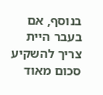בנוסף, אם בעבר היית צריך להשקיע סכום מאוד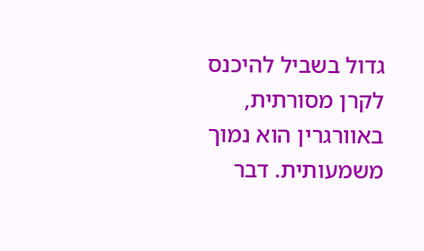גדול בשביל להיכנס לקרן מסורתית, באוורגרין הוא נמוך משמעותית. דבר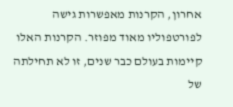אחרון, הקרנות מאפשרות גישה לפורטפוליו מאוד מפוזר. הקרנות האלו קיימות בעולם כבר שנים, זו לא תחילתה של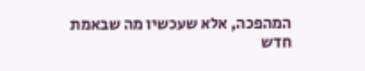המהפכה, אלא שעכשיו מה שבאמת חדש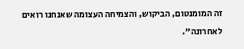זה המומנטום, הביקוש, והצמיחה העצומה שאנחנו רואים לאחרונה".